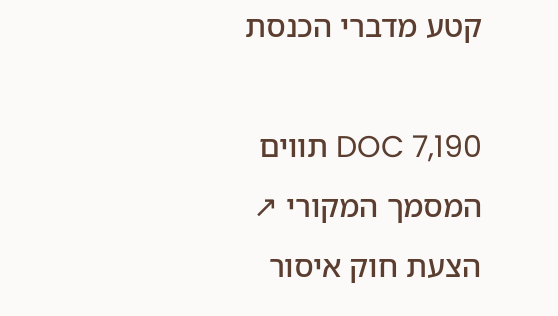קטע מדברי הכנסת

DOC 7,190 תווים המסמך המקורי ↗
הצעת חוק איסור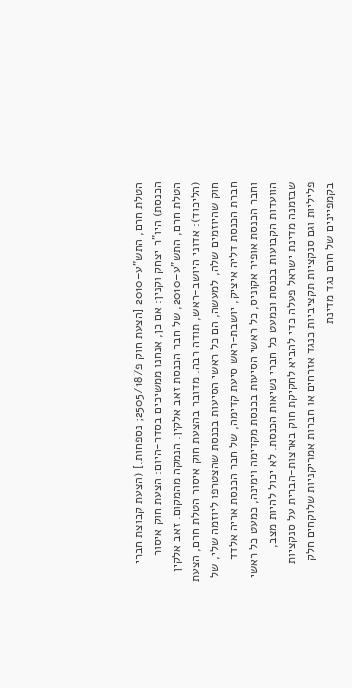הטלת חרם, התש"ע–2010 [הצעת חוק פ/2505/18; נספחות.] (הצעת קבוצת חברי הכנסת) היו"ר יצחק וקנין: אם כן, אנחנו ממשיכים בסדר-היום: הצעת חוק איסור הטלת חרם, התש"ע–2010, של חבר הכנסת זאב אלקין. הנמקה מהמקום. זאב אלקין (הליכוד): אדוני היושב-ראש, תודה רבה. מדובר בהצעת חוק איסור הטלת חרם, הצעת חוק שהיוזמים שלה, למעשה, הם כל ראשי הסיעות בכנסת שהצטרפו ליוזמה שלי, של חברת הכנסת דליה איציק, יושבת-ראש סיעת קדימה, של חבר הכנסת אריה אלדד וחבר הכנסת אופיר אקוניס, כל ראשי הסיעות בכנסת מקדימה וימינה, כמעט כל ראשי הוועדות הקבועות בכנסת וכמעט כל חברי נשיאות הכנסת. לא יכול להיות מצב, שבזמנה מדינת ישראל פעלה כדי להביא לחקיקת חוק בארצות-הברית על סנקציות פליליות וגם סנקציות תקציביות כנגד אזרחים או חברות אמריקניות שלוקחים חלק בקמפיינים של חרם נגד מדינת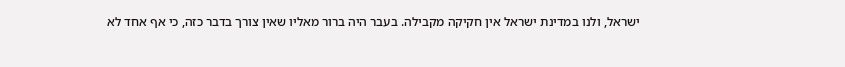ישראל, ולנו במדינת ישראל אין חקיקה מקבילה. בעבר היה ברור מאליו שאין צורך בדבר כזה, כי אף אחד לא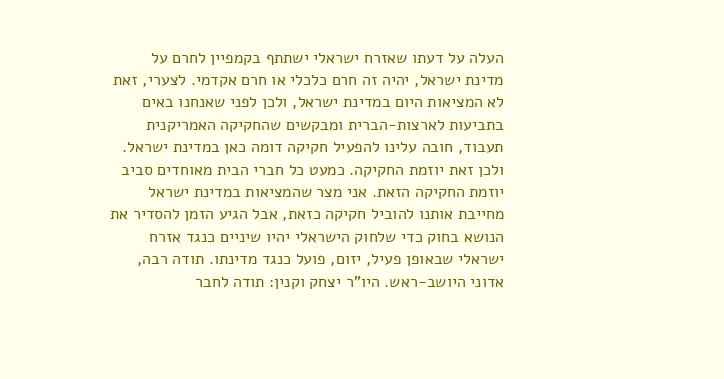העלה על דעתו שאזרח ישראלי ישתתף בקמפיין לחרם על מדינת ישראל, יהיה זה חרם כלכלי או חרם אקדמי. לצערי, זאת לא המציאות היום במדינת ישראל, ולכן לפני שאנחנו באים בתביעות לארצות-הברית ומבקשים שהחקיקה האמריקנית תעבוד, חובה עלינו להפעיל חקיקה דומה כאן במדינת ישראל. ולכן זאת יוזמת החקיקה. כמעט כל חברי הבית מאוחדים סביב יוזמת החקיקה הזאת. אני מצר שהמציאות במדינת ישראל מחייבת אותנו להוביל חקיקה כזאת, אבל הגיע הזמן להסדיר את הנושא בחוק כדי שלחוק הישראלי יהיו שיניים כנגד אזרח ישראלי שבאופן פעיל, יזום, פועל כנגד מדינתו. תודה רבה, אדוני היושב-ראש. היו"ר יצחק וקנין: תודה לחבר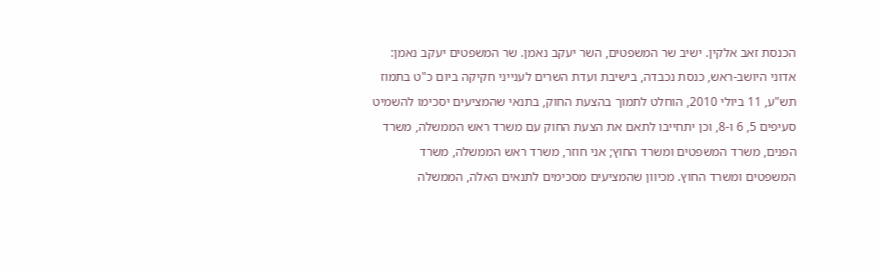הכנסת זאב אלקין. ישיב שר המשפטים, השר יעקב נאמן. שר המשפטים יעקב נאמן: אדוני היושב-ראש, כנסת נכבדה, בישיבת ועדת השרים לענייני חקיקה ביום כ"ט בתמוז תש"ע, 11 ביולי 2010, הוחלט לתמוך בהצעת החוק, בתנאי שהמציעים יסכימו להשמיט סעיפים 5, 6 ו-8, וכן יתחייבו לתאם את הצעת החוק עם משרד ראש הממשלה, משרד הפנים, משרד המשפטים ומשרד החוץ; אני חוזר, משרד ראש הממשלה, משרד המשפטים ומשרד החוץ. מכיוון שהמציעים מסכימים לתנאים האלה, הממשלה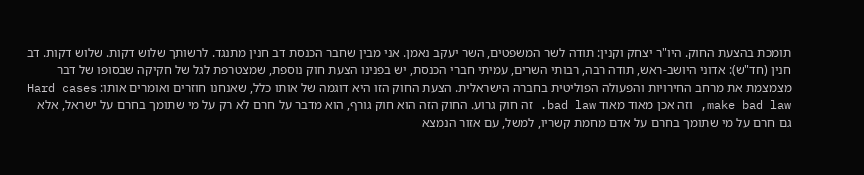תומכת בהצעת החוק. היו"ר יצחק וקנין: תודה לשר המשפטים, השר יעקב נאמן. אני מבין שחבר הכנסת דב חנין מתנגד. לרשותך שלוש דקות. שלוש דקות. דב חנין (חד"ש): אדוני היושב-ראש, תודה רבה, רבותי השרים, עמיתי חברי הכנסת, יש בפנינו הצעת חוק נוספת, שמצטרפת לגל של חקיקה שבסופו של דבר מצמצמת את מרחב החירויות והפעולה הפוליטית בחברה הישראלית. הצעת החוק הזו היא דוגמה של אותו כלל, שאנחנו חוזרים ואומרים אותו: Hard cases make bad law, וזה אכן מאוד מאוד bad law. זה חוק גרוע. החוק הזה הוא חוק גורף, הוא מדבר על חרם לא רק על מי שתומך בחרם על ישראל, אלא גם חרם על מי שתומך בחרם על אדם מחמת קשריו, למשל, עם אזור הנמצא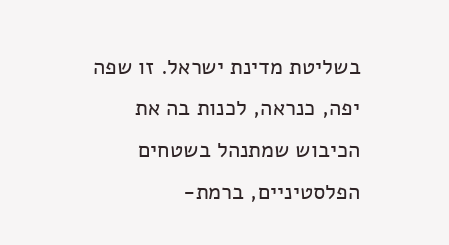בשליטת מדינת ישראל. זו שפה יפה, כנראה, לכנות בה את הכיבוש שמתנהל בשטחים הפלסטיניים, ברמת-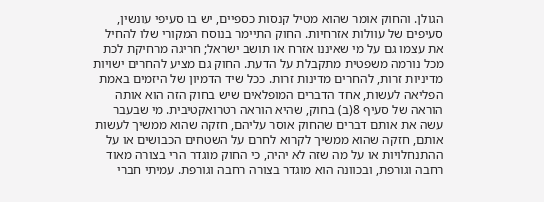הגולן. והחוק אומר שהוא מטיל קנסות כספיים, יש בו סעיפי עונשין, סעיפים של עוולות אזרחיות. החוק התיימר בנוסח המקורי שלו להחיל את עצמו גם על מי שאיננו אזרח או תושב ישראל; חריגה מרחיקת לכת מכל נורמה משפטית מתקבלת על הדעת. החוק גם מציע להחרים ישויות מדיניות זרות, להחרים מדינות זרות. ככל שיד הדמיון של היזמים באמת הפליאה לעשות, אחד הדברים המופלאים שיש בחוק הזה הוא אותה הוראה של סעיף 8(ב) בחוק, שהיא הוראה רטרואקטיבית. מי שבעבר עשה את אותם דברים שהחוק אוסר עליהם, חזקה שהוא ממשיך לעשות אותם, חזקה שהוא ממשיך לקרוא לחרם על השטחים הכבושים או על ההתנחלויות או על מה שזה לא יהיה, כי החוק מוגדר הרי בצורה מאוד רחבה וגורפת, ובכוונה הוא מוגדר בצורה רחבה וגורפת. עמיתי חברי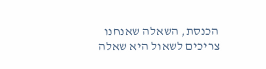הכנסת, השאלה שאנחנו צריכים לשאול היא שאלה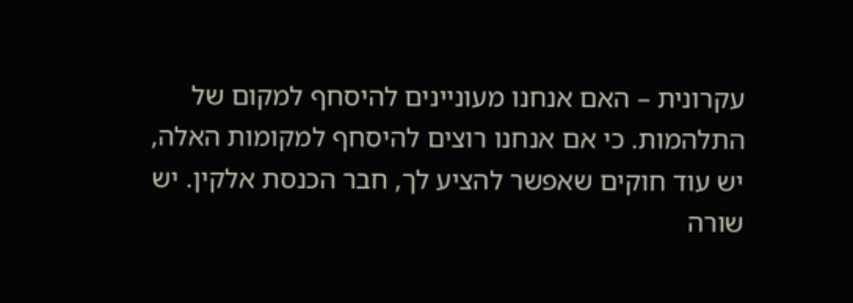עקרונית – האם אנחנו מעוניינים להיסחף למקום של התלהמות. כי אם אנחנו רוצים להיסחף למקומות האלה, יש עוד חוקים שאפשר להציע לך, חבר הכנסת אלקין. יש שורה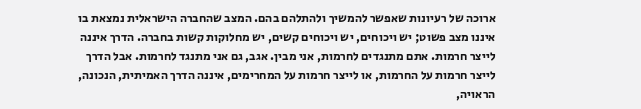ארוכה של רעיונות שאפשר להמשיך ולהתלהם בהם. המצב שהחברה הישראלית נמצאת בו איננו מצב פשוט; יש ויכוחים, יש ויכוחים קשים, יש מחלוקות קשות בחברה. הדרך איננה לייצר חרמות. אתם מתנגדים לחרמות, אני מבין. אגב, גם אני מתנגד לחרמות. אבל הדרך לייצר חרמות על החרמות, או לייצר חרמות על המחרימים, איננה הדרך האמיתית, הנכונה, הראויה,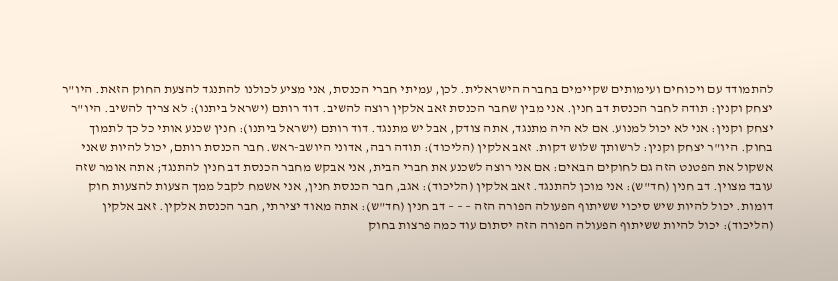להתמודד עם ויכוחים ועימותים שקיימים בחברה הישראלית. לכן, עמיתי חברי הכנסת, אני מציע לכולנו להתנגד להצעת החוק הזאת. היו"ר יצחק וקנין: תודה לחבר הכנסת דב חנין. אני מבין שחבר הכנסת זאב אלקין רוצה להשיב. דוד רותם (ישראל ביתנו): לא צריך להשיב. היו"ר יצחק וקנין: אני לא יכול למנוע. אם לא היה מתנגד, אתה צודק, אבל יש מתנגד. דוד רותם (ישראל ביתנו): חנין שכנע אותי כל כך לתמוך בחוק. היו"ר יצחק וקנין: לרשותך שלוש דקות. זאב אלקין (הליכוד): תודה רבה, אדוני היושב-ראש. חבר הכנסת רותם, יכול להיות שאני אשקול את הפטנט הזה גם לחוקים הבאים: אם אני רוצה לשכנע את חברי הבית, אני אבקש מחבר הכנסת דב חנין להתנגד; אתה אומר שזה עובד מצוין. דב חנין (חד"ש): אני מוכן להתנגד. זאב אלקין (הליכוד): אגב, חבר הכנסת חנין, אני אשמח לקבל ממך הצעות להצעות חוק דומות. יכול להיות שיש סיכוי ששיתוף הפעולה הפורה הזה – – – דב חנין (חד"ש): אתה מאוד יצירתי, חבר הכנסת אלקין. זאב אלקין (הליכוד): יכול להיות ששיתוף הפעולה הפורה הזה יסתום עוד כמה פרצות בחוק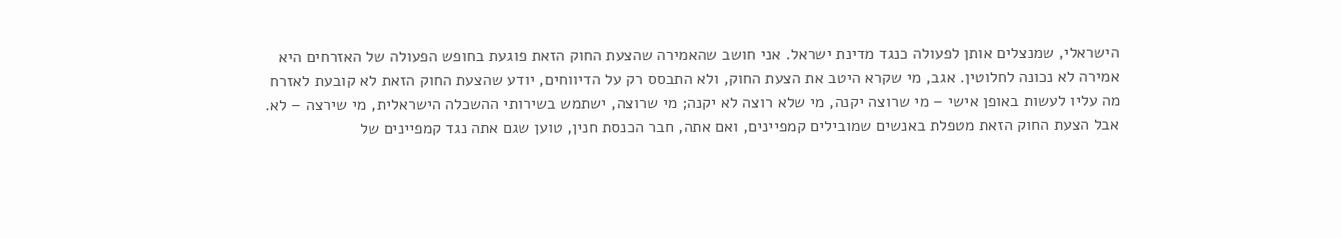הישראלי, שמנצלים אותן לפעולה כנגד מדינת ישראל. אני חושב שהאמירה שהצעת החוק הזאת פוגעת בחופש הפעולה של האזרחים היא אמירה לא נכונה לחלוטין. אגב, מי שקרא היטב את הצעת החוק, ולא התבסס רק על הדיווחים, יודע שהצעת החוק הזאת לא קובעת לאזרח מה עליו לעשות באופן אישי – מי שרוצה יקנה, מי שלא רוצה לא יקנה; מי שרוצה, ישתמש בשירותי ההשכלה הישראלית, מי שירצה – לא. אבל הצעת החוק הזאת מטפלת באנשים שמובילים קמפיינים, ואם אתה, חבר הכנסת חנין, טוען שגם אתה נגד קמפיינים של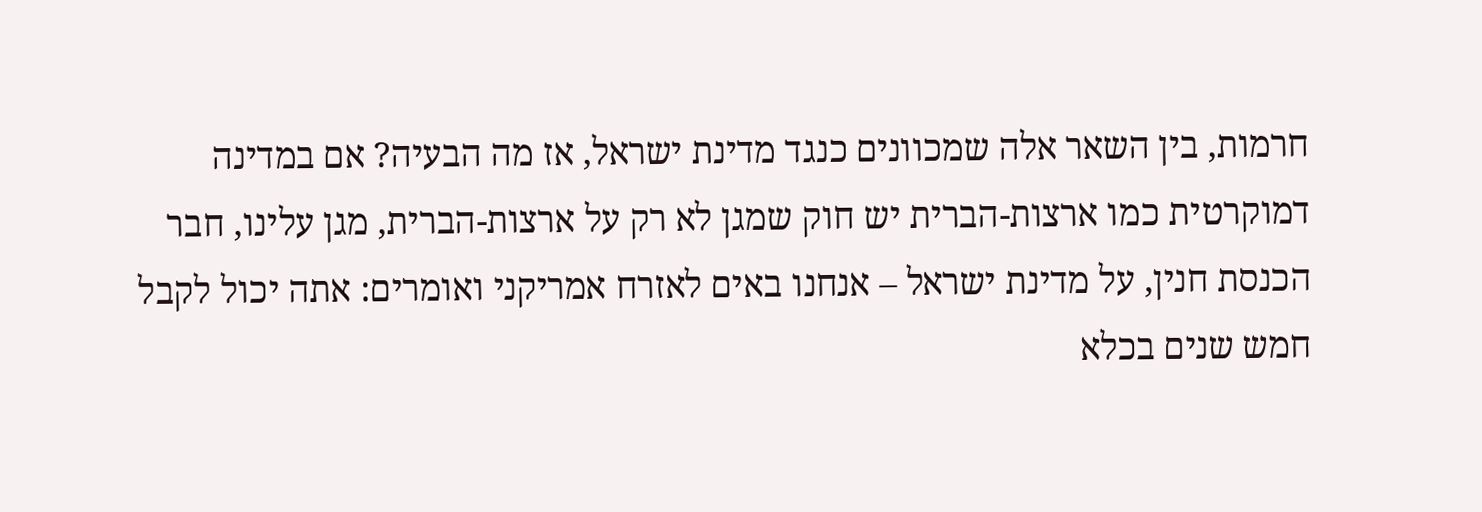חרמות, בין השאר אלה שמכוונים כנגד מדינת ישראל, אז מה הבעיה? אם במדינה דמוקרטית כמו ארצות-הברית יש חוק שמגן לא רק על ארצות-הברית, מגן עלינו, חבר הכנסת חנין, על מדינת ישראל – אנחנו באים לאזרח אמריקני ואומרים: אתה יכול לקבל חמש שנים בכלא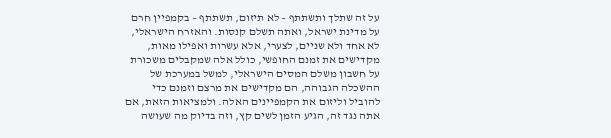על זה שתלך ותשתתף – לא תיזום, תשתתף – בקמפיין חרם על מדינת ישראל, ואתה תשלם קנסות. והאזרח הישראלי, לא אחד ולא שניים, לצערי, אלא עשרות ואפילו מאות, מקדישים את זמנם החופשי, כולל אלה שמקבלים משכורת על חשבון משלם המסים הישראלי, למשל במערכת של ההשכלה הגבוהה, הם מקדישים את מרצם וזמנם כדי להוביל וליזום את הקמפיינים האלה. ולמציאות הזאת, אם אתה נגד זה, הגיע הזמן לשים קץ, וזה בדיוק מה שעושה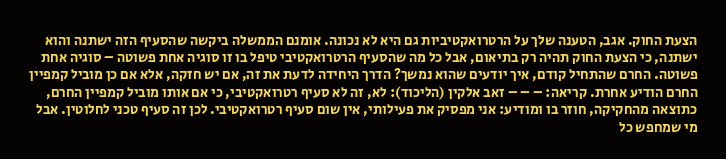הצעת החוק. אגב, הטענה שלך על הרטרואקטיביות גם היא לא נכונה. אומנם הממשלה ביקשה שהסעיף הזה ישתנה והוא ישתנה, כי הצעת החוק תהיה רק בתיאום, אבל כל מה שהסעיף הרטרואקטיבי טיפל בו זו סוגיה אחת פשוטה – סוגיה אחת פשוטה. החרם שהתחיל קודם, איך יודעים שהוא נמשך? הדרך היחידה לדעת את זה, אם יש חזקה, אלא אם כן מוביל קמפיין החרם הודיע אחרת. קריאה: – – – זאב אלקין (הליכוד): לא, זה לא סעיף רטרואקטיבי, כי אם אותו מוביל קמפיין החרם, כתוצאה מהחקיקה, חוזר בו ומודיע: אני מפסיק את פעילותי, אין שום סעיף רטרואקטיבי. לכן זה סעיף טכני לחלוטין. אבל מי שמחפש כל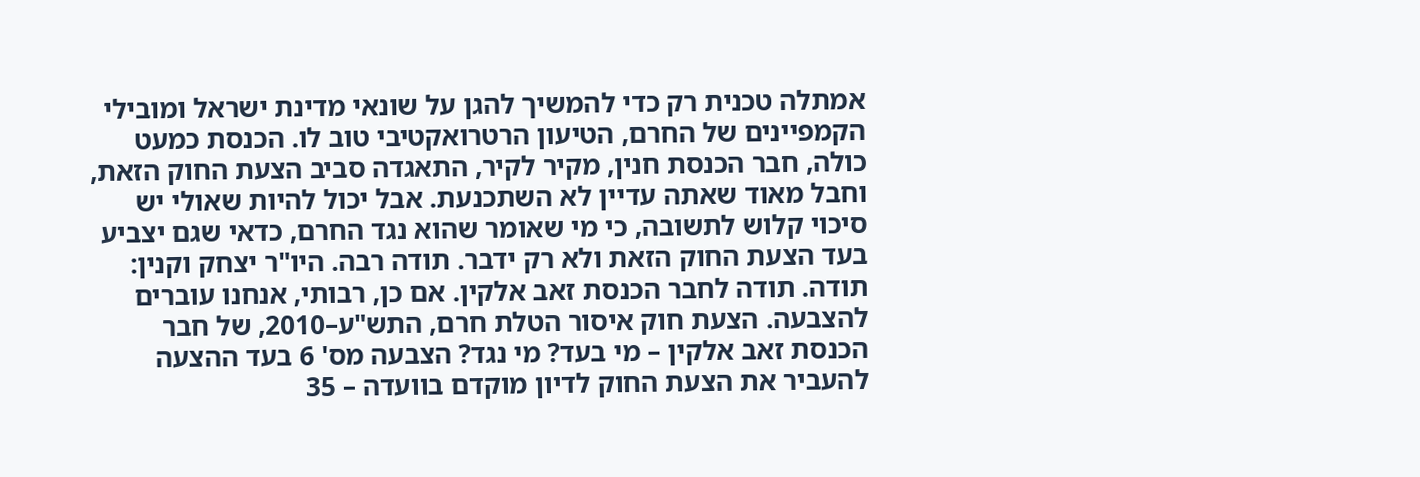אמתלה טכנית רק כדי להמשיך להגן על שונאי מדינת ישראל ומובילי הקמפיינים של החרם, הטיעון הרטרואקטיבי טוב לו. הכנסת כמעט כולה, חבר הכנסת חנין, מקיר לקיר, התאגדה סביב הצעת החוק הזאת, וחבל מאוד שאתה עדיין לא השתכנעת. אבל יכול להיות שאולי יש סיכוי קלוש לתשובה, כי מי שאומר שהוא נגד החרם, כדאי שגם יצביע בעד הצעת החוק הזאת ולא רק ידבר. תודה רבה. היו"ר יצחק וקנין: תודה. תודה לחבר הכנסת זאב אלקין. אם כן, רבותי, אנחנו עוברים להצבעה. הצעת חוק איסור הטלת חרם, התש"ע–2010, של חבר הכנסת זאב אלקין – מי בעד? מי נגד? הצבעה מס' 6 בעד ההצעה להעביר את הצעת החוק לדיון מוקדם בוועדה – 35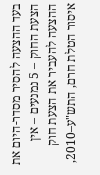בעד ההצעה להסיר מסדר-היום את הצעת החוק – 5 נמנעים – אין ההצעה להעביר את הצעת חוק איסור הטלת חרם, התש"ע–2010,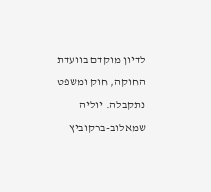לדיון מוקדם בוועדת החוקה, חוק ומשפט נתקבלה. יוליה שמאלוב-ברקוביץ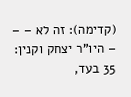(קדימה): זה לא – – – היו"ר יצחק וקנין: 35 בעד,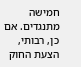חמישה מתנגדים. אם כן, רבותי, הצעת החוק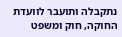נתקבלה ותועבר לוועדת החוקה, חוק ומשפט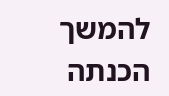להמשך הכנתה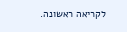לקריאה ראשונה.